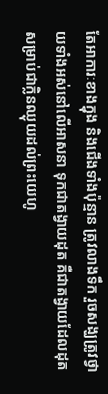តែអាការៈខាងក្នុង និងជើងទាំងប៉ុន្មាន ត្រូវលាងទឹក រួចសង្ឃត្រូវថ្វាយទាំងអស់នៅលើអាសនា ទុកជាតង្វាយដុត គឺជាតង្វាយដែលដុតសម្រាប់ជាក្លិនឈ្ងុយដល់ព្រះយេហូ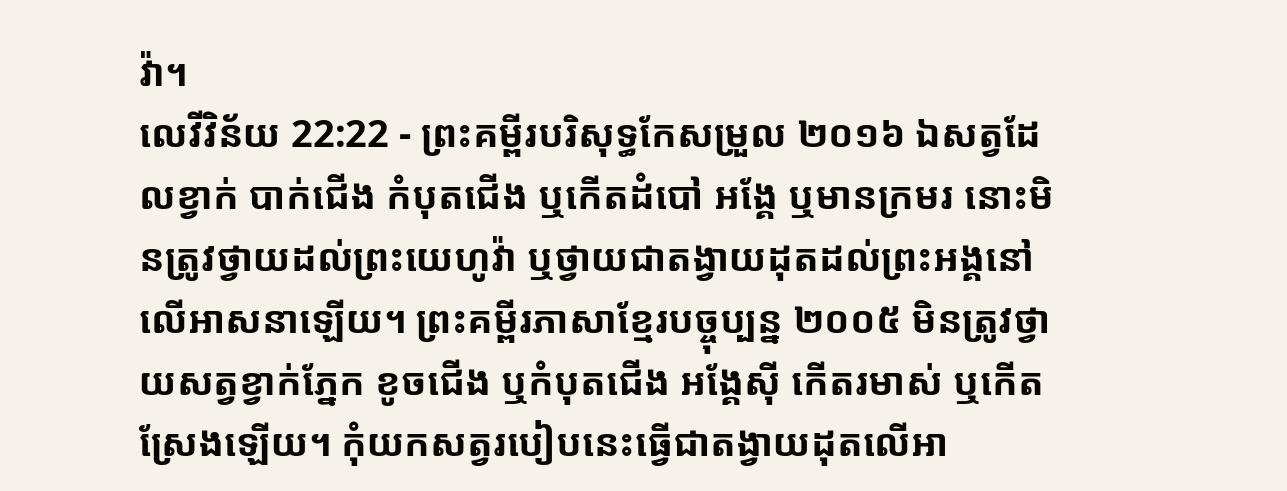វ៉ា។
លេវីវិន័យ 22:22 - ព្រះគម្ពីរបរិសុទ្ធកែសម្រួល ២០១៦ ឯសត្វដែលខ្វាក់ បាក់ជើង កំបុតជើង ឬកើតដំបៅ អង្គែ ឬមានក្រមរ នោះមិនត្រូវថ្វាយដល់ព្រះយេហូវ៉ា ឬថ្វាយជាតង្វាយដុតដល់ព្រះអង្គនៅលើអាសនាឡើយ។ ព្រះគម្ពីរភាសាខ្មែរបច្ចុប្បន្ន ២០០៥ មិនត្រូវថ្វាយសត្វខ្វាក់ភ្នែក ខូចជើង ឬកំបុតជើង អង្គែស៊ី កើតរមាស់ ឬកើតស្រែងឡើយ។ កុំយកសត្វរបៀបនេះធ្វើជាតង្វាយដុតលើអា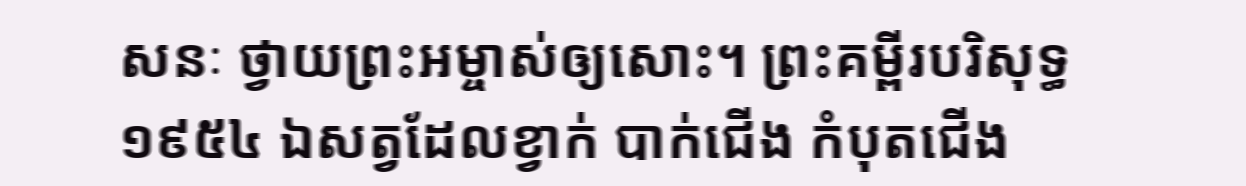សនៈ ថ្វាយព្រះអម្ចាស់ឲ្យសោះ។ ព្រះគម្ពីរបរិសុទ្ធ ១៩៥៤ ឯសត្វដែលខ្វាក់ បាក់ជើង កំបុតជើង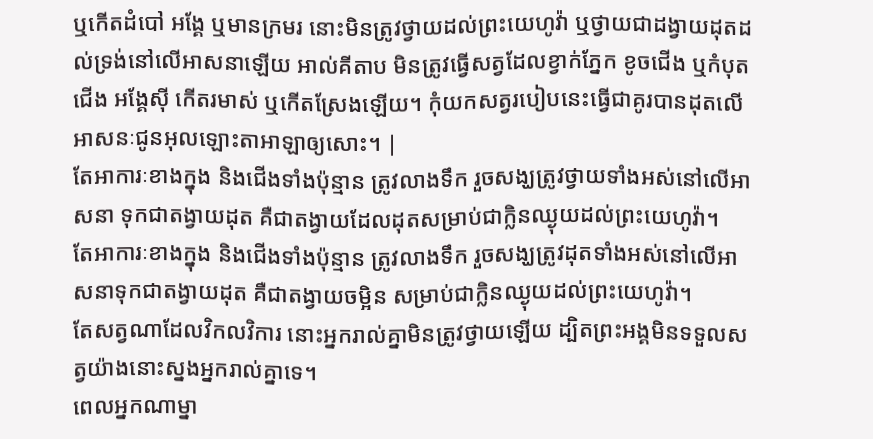ឬកើតដំបៅ អង្គែ ឬមានក្រមរ នោះមិនត្រូវថ្វាយដល់ព្រះយេហូវ៉ា ឬថ្វាយជាដង្វាយដុតដល់ទ្រង់នៅលើអាសនាឡើយ អាល់គីតាប មិនត្រូវធ្វើសត្វដែលខ្វាក់ភ្នែក ខូចជើង ឬកំបុតជើង អង្គែស៊ី កើតរមាស់ ឬកើតស្រែងឡើយ។ កុំយកសត្វរបៀបនេះធ្វើជាគូរបានដុតលើអាសនៈជូនអុលឡោះតាអាឡាឲ្យសោះ។ |
តែអាការៈខាងក្នុង និងជើងទាំងប៉ុន្មាន ត្រូវលាងទឹក រួចសង្ឃត្រូវថ្វាយទាំងអស់នៅលើអាសនា ទុកជាតង្វាយដុត គឺជាតង្វាយដែលដុតសម្រាប់ជាក្លិនឈ្ងុយដល់ព្រះយេហូវ៉ា។
តែអាការៈខាងក្នុង និងជើងទាំងប៉ុន្មាន ត្រូវលាងទឹក រួចសង្ឃត្រូវដុតទាំងអស់នៅលើអាសនាទុកជាតង្វាយដុត គឺជាតង្វាយចម្អិន សម្រាប់ជាក្លិនឈ្ងុយដល់ព្រះយេហូវ៉ា។
តែសត្វណាដែលវិកលវិការ នោះអ្នករាល់គ្នាមិនត្រូវថ្វាយឡើយ ដ្បិតព្រះអង្គមិនទទួលសត្វយ៉ាងនោះស្នងអ្នករាល់គ្នាទេ។
ពេលអ្នកណាម្នា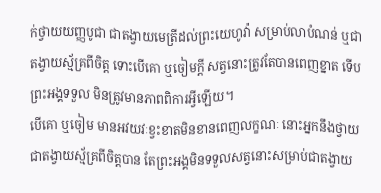ក់ថ្វាយយញ្ញបូជា ជាតង្វាយមេត្រីដល់ព្រះយេហូវ៉ា សម្រាប់លាបំណន់ ឬជាតង្វាយស្ម័គ្រពីចិត្ត ទោះបើគោ ឬចៀមក្តី សត្វនោះត្រូវតែបានពេញខ្នាត ទើបព្រះអង្គទទួល មិនត្រូវមានភាពពិការអ្វីឡើយ។
បើគោ ឬចៀម មានអវយវៈខ្វះខាតមិនខានពេញលក្ខណៈ នោះអ្នកនឹងថ្វាយជាតង្វាយស្ម័គ្រពីចិត្តបាន តែព្រះអង្គមិនទទួលសត្វនោះសម្រាប់ជាតង្វាយ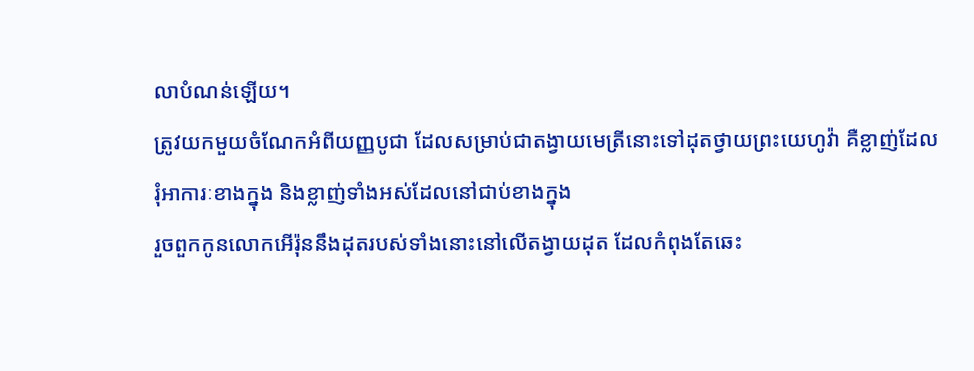លាបំណន់ឡើយ។
ត្រូវយកមួយចំណែកអំពីយញ្ញបូជា ដែលសម្រាប់ជាតង្វាយមេត្រីនោះទៅដុតថ្វាយព្រះយេហូវ៉ា គឺខ្លាញ់ដែលរុំអាការៈខាងក្នុង និងខ្លាញ់ទាំងអស់ដែលនៅជាប់ខាងក្នុង
រួចពួកកូនលោកអើរ៉ុននឹងដុតរបស់ទាំងនោះនៅលើតង្វាយដុត ដែលកំពុងតែឆេះ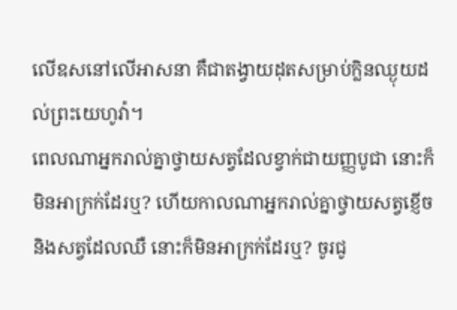លើឧសនៅលើអាសនា គឺជាតង្វាយដុតសម្រាប់ក្លិនឈ្ងុយដល់ព្រះយេហូវ៉ា។
ពេលណាអ្នករាល់គ្នាថ្វាយសត្វដែលខ្វាក់ជាយញ្ញបូជា នោះក៏មិនអាក្រក់ដែរឬ? ហើយកាលណាអ្នករាល់គ្នាថ្វាយសត្វខ្ញើច និងសត្វដែលឈឺ នោះក៏មិនអាក្រក់ដែរឬ? ចូរជូ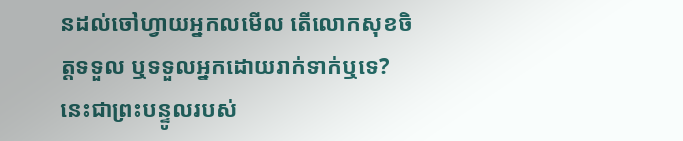នដល់ចៅហ្វាយអ្នកលមើល តើលោកសុខចិត្តទទួល ឬទទួលអ្នកដោយរាក់ទាក់ឬទេ? នេះជាព្រះបន្ទូលរបស់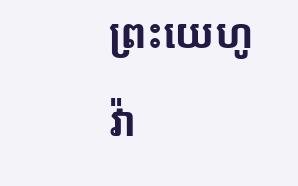ព្រះយេហូវ៉ា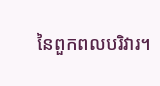នៃពួកពលបរិវារ។